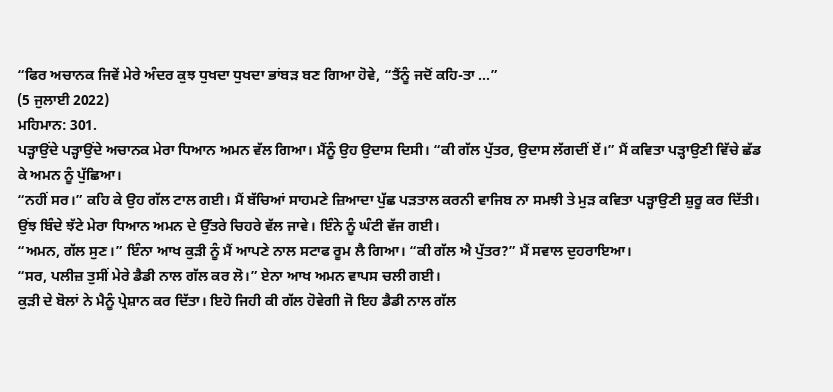“ਫਿਰ ਅਚਾਨਕ ਜਿਵੇਂ ਮੇਰੇ ਅੰਦਰ ਕੁਝ ਧੁਖਦਾ ਧੁਖਦਾ ਭਾਂਬੜ ਬਣ ਗਿਆ ਹੋਵੇ, “ਤੈਂਨੂੰ ਜਦੋਂ ਕਹਿ-ਤਾ ...”
(5 ਜੁਲਾਈ 2022)
ਮਹਿਮਾਨ: 301.
ਪੜ੍ਹਾਉਂਦੇ ਪੜ੍ਹਾਉਂਦੇ ਅਚਾਨਕ ਮੇਰਾ ਧਿਆਨ ਅਮਨ ਵੱਲ ਗਿਆ। ਮੈਂਨੂੰ ਉਹ ਉਦਾਸ ਦਿਸੀ। “ਕੀ ਗੱਲ ਪੁੱਤਰ, ਉਦਾਸ ਲੱਗਦੀਂ ਏਂ।” ਮੈਂ ਕਵਿਤਾ ਪੜ੍ਹਾਉਣੀ ਵਿੱਚੇ ਛੱਡ ਕੇ ਅਮਨ ਨੂੰ ਪੁੱਛਿਆ।
“ਨਹੀਂ ਸਰ।” ਕਹਿ ਕੇ ਉਹ ਗੱਲ ਟਾਲ ਗਈ। ਮੈਂ ਬੱਚਿਆਂ ਸਾਹਮਣੇ ਜ਼ਿਆਦਾ ਪੁੱਛ ਪੜਤਾਲ ਕਰਨੀ ਵਾਜਿਬ ਨਾ ਸਮਝੀ ਤੇ ਮੁੜ ਕਵਿਤਾ ਪੜ੍ਹਾਉਣੀ ਸ਼ੁਰੂ ਕਰ ਦਿੱਤੀ। ਉਂਝ ਬਿੰਦੇ ਝੱਟੇ ਮੇਰਾ ਧਿਆਨ ਅਮਨ ਦੇ ਉੱਤਰੇ ਚਿਹਰੇ ਵੱਲ ਜਾਵੇ। ਇੰਨੇ ਨੂੰ ਘੰਟੀ ਵੱਜ ਗਈ।
“ਅਮਨ, ਗੱਲ ਸੁਣ।” ਇੰਨਾ ਆਖ ਕੁੜੀ ਨੂੰ ਮੈਂ ਆਪਣੇ ਨਾਲ ਸਟਾਫ ਰੂਮ ਲੈ ਗਿਆ। “ਕੀ ਗੱਲ ਐ ਪੁੱਤਰ?” ਮੈਂ ਸਵਾਲ ਦੁਹਰਾਇਆ।
“ਸਰ, ਪਲੀਜ਼ ਤੁਸੀਂ ਮੇਰੇ ਡੈਡੀ ਨਾਲ ਗੱਲ ਕਰ ਲੋ।” ਏਨਾ ਆਖ ਅਮਨ ਵਾਪਸ ਚਲੀ ਗਈ।
ਕੁੜੀ ਦੇ ਬੋਲਾਂ ਨੇ ਮੈਨੂੰ ਪ੍ਰੇਸ਼ਾਨ ਕਰ ਦਿੱਤਾ। ਇਹੋ ਜਿਹੀ ਕੀ ਗੱਲ ਹੋਵੇਗੀ ਜੋ ਇਹ ਡੈਡੀ ਨਾਲ ਗੱਲ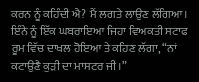ਕਰਨ ਨੂੰ ਕਹਿੰਦੀ ਐ? ਮੈਂ ਲਗਤੇ ਲਾਉਣ ਲੱਗਿਆ। ਇੰਨੇ ਨੂੰ ਇੱਕ ਘਬਰਾਇਆ ਜਿਹਾ ਵਿਅਕਤੀ ਸਟਾਫ ਰੂਮ ਵਿੱਚ ਦਾਖਲ ਹੋਇਆ ਤੇ ਕਹਿਣ ਲੱਗਾ, “ਨਾਂ ਕਟਾਉਣੈ ਕੁੜੀ ਦਾ ਮਾਸਟਰ ਜੀ।”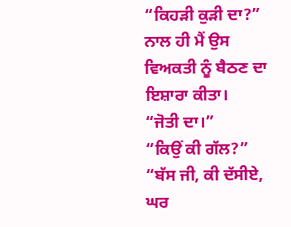“ਕਿਹੜੀ ਕੁੜੀ ਦਾ?” ਨਾਲ ਹੀ ਮੈਂ ਉਸ ਵਿਅਕਤੀ ਨੂੰ ਬੈਠਣ ਦਾ ਇਸ਼ਾਰਾ ਕੀਤਾ।
“ਜੋਤੀ ਦਾ।”
“ਕਿਉਂ ਕੀ ਗੱਲ?”
“ਬੱਸ ਜੀ, ਕੀ ਦੱਸੀਏ, ਘਰ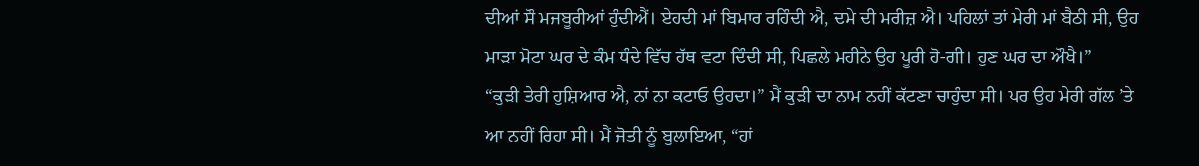ਦੀਆਂ ਸੌ ਮਜਬੂਰੀਆਂ ਹੁੰਦੀਐਂ। ਏਹਦੀ ਮਾਂ ਬਿਮਾਰ ਰਹਿੰਦੀ ਐ, ਦਮੇ ਦੀ ਮਰੀਜ਼ ਐ। ਪਹਿਲਾਂ ਤਾਂ ਮੇਰੀ ਮਾਂ ਬੈਠੀ ਸੀ, ਉਹ ਮਾੜਾ ਮੋਟਾ ਘਰ ਦੇ ਕੰਮ ਧੰਦੇ ਵਿੱਚ ਹੱਥ ਵਟਾ ਦਿੰਦੀ ਸੀ, ਪਿਛਲੇ ਮਹੀਨੇ ਉਹ ਪੂਰੀ ਹੋ-ਗੀ। ਹੁਣ ਘਰ ਦਾ ਔਖੈ।”
“ਕੁੜੀ ਤੇਰੀ ਹੁਸ਼ਿਆਰ ਐ, ਨਾਂ ਨਾ ਕਟਾਓ ਉਹਦਾ।” ਮੈਂ ਕੁੜੀ ਦਾ ਨਾਮ ਨਹੀਂ ਕੱਟਣਾ ਚਾਹੁੰਦਾ ਸੀ। ਪਰ ਉਹ ਮੇਰੀ ਗੱਲ ’ਤੇ ਆ ਨਹੀਂ ਰਿਹਾ ਸੀ। ਮੈਂ ਜੋਤੀ ਨੂੰ ਬੁਲਾਇਆ, “ਹਾਂ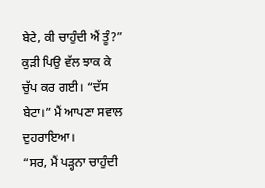ਬੇਟੇ, ਕੀ ਚਾਹੁੰਦੀ ਐਂ ਤੂੰ?”
ਕੁੜੀ ਪਿਉ ਵੱਲ ਝਾਕ ਕੇ ਚੁੱਪ ਕਰ ਗਈ। “ਦੱਸ ਬੇਟਾ।” ਮੈਂ ਆਪਣਾ ਸਵਾਲ ਦੁਹਰਾਇਆ।
“ਸਰ, ਮੈਂ ਪੜ੍ਹਨਾ ਚਾਹੁੰਦੀ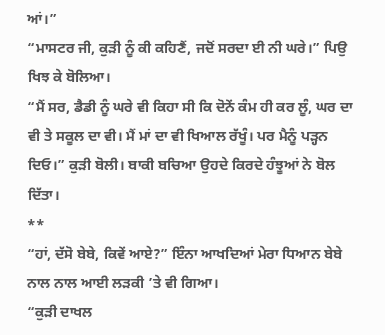ਆਂ।”
“ਮਾਸਟਰ ਜੀ, ਕੁੜੀ ਨੂੰ ਕੀ ਕਹਿਣੈਂ, ਜਦੋਂ ਸਰਦਾ ਈ ਨੀ ਘਰੇ।” ਪਿਉ ਖਿਝ ਕੇ ਬੋਲਿਆ।
“ਮੈਂ ਸਰ, ਡੈਡੀ ਨੂੰ ਘਰੇ ਵੀ ਕਿਹਾ ਸੀ ਕਿ ਦੋਨੇਂ ਕੰਮ ਹੀ ਕਰ ਲੂੰ, ਘਰ ਦਾ ਵੀ ਤੇ ਸਕੂਲ ਦਾ ਵੀ। ਮੈਂ ਮਾਂ ਦਾ ਵੀ ਖਿਆਲ ਰੱਖੂੰ। ਪਰ ਮੈਨੂੰ ਪੜ੍ਹਨ ਦਿਓ।” ਕੁੜੀ ਬੋਲੀ। ਬਾਕੀ ਬਚਿਆ ਉਹਦੇ ਕਿਰਦੇ ਹੰਝੂਆਂ ਨੇ ਬੋਲ ਦਿੱਤਾ।
**
“ਹਾਂ, ਦੱਸੋ ਬੇਬੇ, ਕਿਵੇਂ ਆਏ?” ਇੰਨਾ ਆਖਦਿਆਂ ਮੇਰਾ ਧਿਆਨ ਬੇਬੇ ਨਾਲ ਨਾਲ ਆਈ ਲੜਕੀ ’ਤੇ ਵੀ ਗਿਆ।
“ਕੁੜੀ ਦਾਖਲ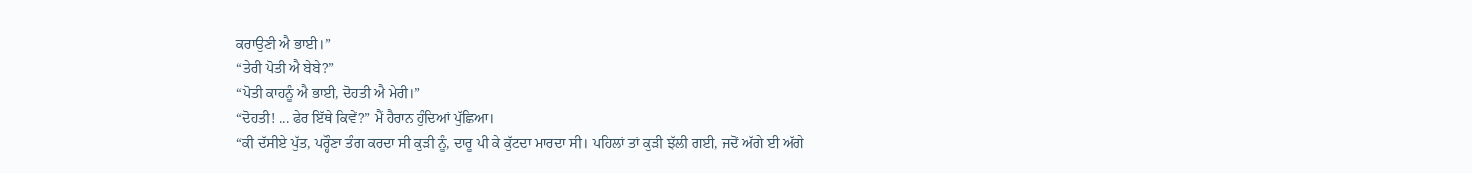ਕਰਾਉਣੀ ਐ ਭਾਈ।”
“ਤੇਰੀ ਪੋਤੀ ਐ ਬੇਬੇ?”
“ਪੋਤੀ ਕਾਹਨੂੰ ਐ ਭਾਈ, ਦੋਹਤੀ ਐ ਮੇਰੀ।”
“ਦੋਹਤੀ! ... ਫੇਰ ਇੱਥੇ ਕਿਵੇਂ?” ਮੈਂ ਹੈਰਾਨ ਹੁੰਦਿਆਂ ਪੁੱਛਿਆ।
“ਕੀ ਦੱਸੀਏ ਪੁੱਤ, ਪਰ੍ਹੌਣਾ ਤੰਗ ਕਰਦਾ ਸੀ ਕੁੜੀ ਨੂੰ, ਦਾਰੂ ਪੀ ਕੇ ਕੁੱਟਦਾ ਮਾਰਦਾ ਸੀ। ਪਹਿਲਾਂ ਤਾਂ ਕੁੜੀ ਝੱਲੀ ਗਈ, ਜਦੋਂ ਅੱਗੇ ਈ ਅੱਗੇ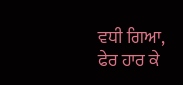ਵਧੀ ਗਿਆ, ਫੇਰ ਹਾਰ ਕੇ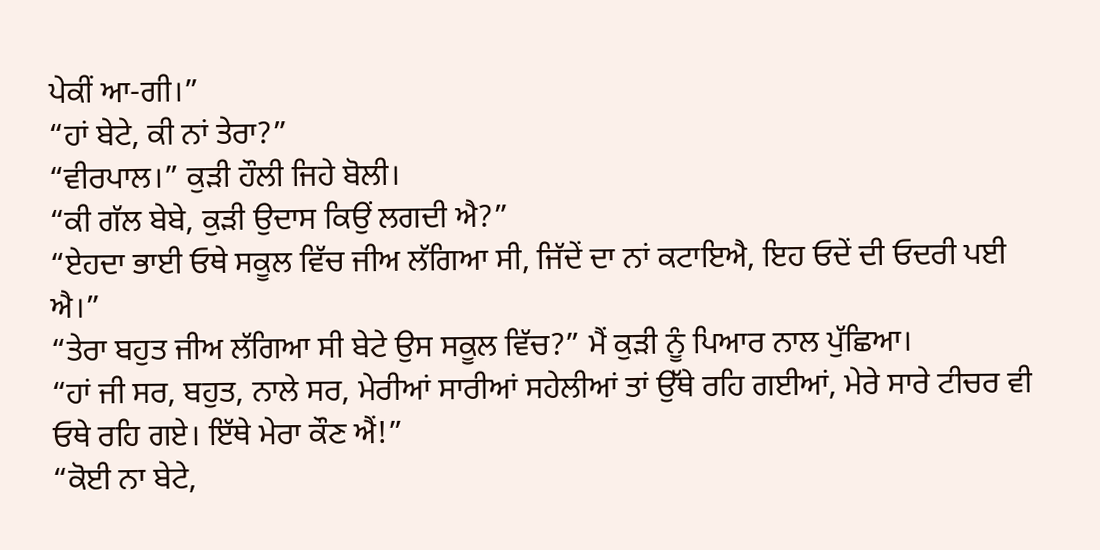ਪੇਕੀਂ ਆ-ਗੀ।”
“ਹਾਂ ਬੇਟੇ, ਕੀ ਨਾਂ ਤੇਰਾ?”
“ਵੀਰਪਾਲ।” ਕੁੜੀ ਹੌਲੀ ਜਿਹੇ ਬੋਲੀ।
“ਕੀ ਗੱਲ ਬੇਬੇ, ਕੁੜੀ ਉਦਾਸ ਕਿਉਂ ਲਗਦੀ ਐ?”
“ਏਹਦਾ ਭਾਈ ਓਥੇ ਸਕੂਲ ਵਿੱਚ ਜੀਅ ਲੱਗਿਆ ਸੀ, ਜਿੱਦੇਂ ਦਾ ਨਾਂ ਕਟਾਇਐ, ਇਹ ਓਦੇਂ ਦੀ ਓਦਰੀ ਪਈ ਐ।”
“ਤੇਰਾ ਬਹੁਤ ਜੀਅ ਲੱਗਿਆ ਸੀ ਬੇਟੇ ਉਸ ਸਕੂਲ ਵਿੱਚ?” ਮੈਂ ਕੁੜੀ ਨੂੰ ਪਿਆਰ ਨਾਲ ਪੁੱਛਿਆ।
“ਹਾਂ ਜੀ ਸਰ, ਬਹੁਤ, ਨਾਲੇ ਸਰ, ਮੇਰੀਆਂ ਸਾਰੀਆਂ ਸਹੇਲੀਆਂ ਤਾਂ ਉੱਥੇ ਰਹਿ ਗਈਆਂ, ਮੇਰੇ ਸਾਰੇ ਟੀਚਰ ਵੀ ਓਥੇ ਰਹਿ ਗਏ। ਇੱਥੇ ਮੇਰਾ ਕੌਣ ਐਂ!”
“ਕੋਈ ਨਾ ਬੇਟੇ,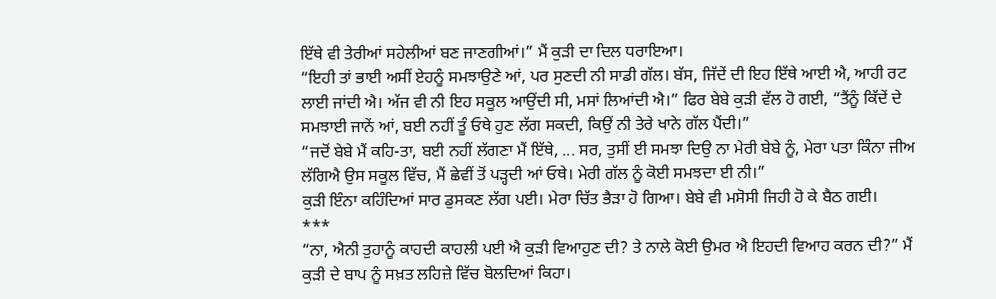ਇੱਥੇ ਵੀ ਤੇਰੀਆਂ ਸਹੇਲੀਆਂ ਬਣ ਜਾਣਗੀਆਂ।” ਮੈਂ ਕੁੜੀ ਦਾ ਦਿਲ ਧਰਾਇਆ।
“ਇਹੀ ਤਾਂ ਭਾਈ ਅਸੀਂ ਏਹਨੂੰ ਸਮਝਾਉਣੇ ਆਂ, ਪਰ ਸੁਣਦੀ ਨੀ ਸਾਡੀ ਗੱਲ। ਬੱਸ, ਜਿੱਦੇਂ ਦੀ ਇਹ ਇੱਥੇ ਆਈ ਐ, ਆਹੀ ਰਟ ਲਾਈ ਜਾਂਦੀ ਐ। ਅੱਜ ਵੀ ਨੀ ਇਹ ਸਕੂਲ ਆਉਂਦੀ ਸੀ, ਮਸਾਂ ਲਿਆਂਦੀ ਐ।” ਫਿਰ ਬੇਬੇ ਕੁੜੀ ਵੱਲ ਹੋ ਗਈ, “ਤੈਂਨੂੰ ਕਿੱਦੇਂ ਦੇ ਸਮਝਾਈ ਜਾਨੇਂ ਆਂ, ਬਈ ਨਹੀਂ ਤੂੰ ਓਥੇ ਹੁਣ ਲੱਗ ਸਕਦੀ, ਕਿਉਂ ਨੀ ਤੇਰੇ ਖਾਨੇ ਗੱਲ ਪੈਂਦੀ।”
“ਜਦੋਂ ਬੇਬੇ ਮੈਂ ਕਹਿ-ਤਾ, ਬਈ ਨਹੀਂ ਲੱਗਣਾ ਮੈਂ ਇੱਥੇ, ... ਸਰ, ਤੁਸੀਂ ਈ ਸਮਝਾ ਦਿਉ ਨਾ ਮੇਰੀ ਬੇਬੇ ਨੂੰ, ਮੇਰਾ ਪਤਾ ਕਿੰਨਾ ਜੀਅ ਲੱਗਿਐ ਉਸ ਸਕੂਲ ਵਿੱਚ, ਮੈਂ ਛੇਵੀਂ ਤੋਂ ਪੜ੍ਹਦੀ ਆਂ ਓਥੇ। ਮੇਰੀ ਗੱਲ ਨੂੰ ਕੋਈ ਸਮਝਦਾ ਈ ਨੀ।”
ਕੁੜੀ ਇੰਨਾ ਕਹਿੰਦਿਆਂ ਸਾਰ ਡੁਸਕਣ ਲੱਗ ਪਈ। ਮੇਰਾ ਚਿੱਤ ਭੈੜਾ ਹੋ ਗਿਆ। ਬੇਬੇ ਵੀ ਮਸੋਸੀ ਜਿਹੀ ਹੋ ਕੇ ਬੈਠ ਗਈ।
***
“ਨਾ, ਐਨੀ ਤੁਹਾਨੂੰ ਕਾਹਦੀ ਕਾਹਲੀ ਪਈ ਐ ਕੁੜੀ ਵਿਆਹੁਣ ਦੀ? ਤੇ ਨਾਲੇ ਕੋਈ ਉਮਰ ਐ ਇਹਦੀ ਵਿਆਹ ਕਰਨ ਦੀ?” ਮੈਂ ਕੁੜੀ ਦੇ ਬਾਪ ਨੂੰ ਸਖ਼ਤ ਲਹਿਜ਼ੇ ਵਿੱਚ ਬੋਲਦਿਆਂ ਕਿਹਾ।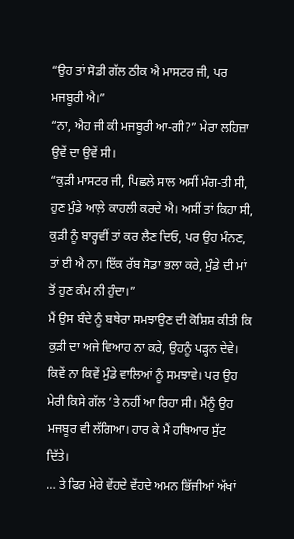“ਉਹ ਤਾਂ ਸੋਡੀ ਗੱਲ ਠੀਕ ਐ ਮਾਸਟਰ ਜੀ, ਪਰ ਮਜਬੂਰੀ ਐ।”
“ਨਾ, ਐਹ ਜੀ ਕੀ ਮਜਬੂਰੀ ਆ-ਗੀ?” ਮੇਰਾ ਲਹਿਜ਼ਾ ਉਵੇਂ ਦਾ ਉਵੇਂ ਸੀ।
“ਕੁੜੀ ਮਾਸਟਰ ਜੀ, ਪਿਛਲੇ ਸਾਲ ਅਸੀਂ ਮੰਗ-ਤੀ ਸੀ, ਹੁਣ ਮੁੰਡੇ ਆਲ਼ੇ ਕਾਹਲੀ ਕਰਦੇ ਐ। ਅਸੀਂ ਤਾਂ ਕਿਹਾ ਸੀ, ਕੁੜੀ ਨੂੰ ਬਾਰ੍ਹਵੀਂ ਤਾਂ ਕਰ ਲੈਣ ਦਿਓ, ਪਰ ਉਹ ਮੰਨਣ, ਤਾਂ ਈ ਐ ਨਾ। ਇੱਕ ਰੱਬ ਸੋਡਾ ਭਲਾ ਕਰੇ, ਮੁੰਡੇ ਦੀ ਮਾਂ ਤੋਂ ਹੁਣ ਕੰਮ ਨੀ ਹੁੰਦਾ।”
ਮੈਂ ਉਸ ਬੰਦੇ ਨੂੰ ਬਥੇਰਾ ਸਮਝਾਉਣ ਦੀ ਕੋਸ਼ਿਸ਼ ਕੀਤੀ ਕਿ ਕੁੜੀ ਦਾ ਅਜੇ ਵਿਆਹ ਨਾ ਕਰੇ, ਉਹਨੂੰ ਪੜ੍ਹਨ ਦੇਵੇ। ਕਿਵੇਂ ਨਾ ਕਿਵੇਂ ਮੁੰਡੇ ਵਾਲਿਆਂ ਨੂੰ ਸਮਝਾਵੇ। ਪਰ ਉਹ ਮੇਰੀ ਕਿਸੇ ਗੱਲ ’ਤੇ ਨਹੀਂ ਆ ਰਿਹਾ ਸੀ। ਮੈਂਨੂੰ ਉਹ ਮਜਬੂਰ ਵੀ ਲੱਗਿਆ। ਹਾਰ ਕੇ ਮੈਂ ਹਥਿਆਰ ਸੁੱਟ ਦਿੱਤੇ।
… ਤੇ ਫਿਰ ਮੇਰੇ ਵੇਂਹਦੇ ਵੇਂਹਦੇ ਅਮਨ ਭਿੱਜੀਆਂ ਅੱਖਾਂ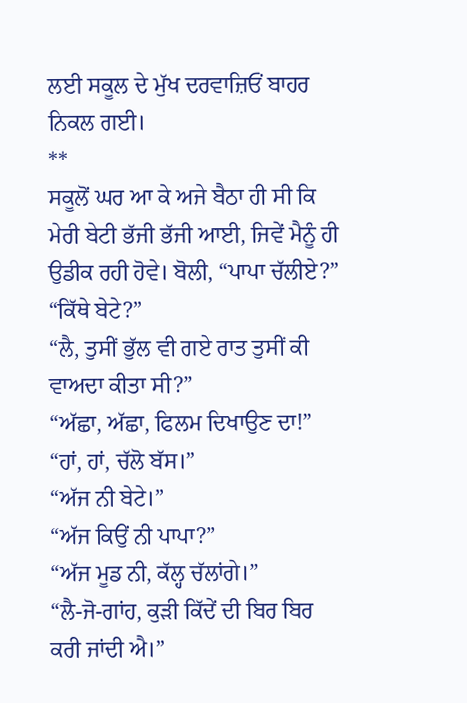ਲਈ ਸਕੂਲ ਦੇ ਮੁੱਖ ਦਰਵਾਜ਼ਿਓਂ ਬਾਹਰ ਨਿਕਲ ਗਈ।
**
ਸਕੂਲੋਂ ਘਰ ਆ ਕੇ ਅਜੇ ਬੈਠਾ ਹੀ ਸੀ ਕਿ ਮੇਰੀ ਬੇਟੀ ਭੱਜੀ ਭੱਜੀ ਆਈ, ਜਿਵੇਂ ਮੈਨੂੰ ਹੀ ਉਡੀਕ ਰਹੀ ਹੋਵੇ। ਬੋਲੀ, “ਪਾਪਾ ਚੱਲੀਏ?”
“ਕਿੱਥੇ ਬੇਟੇ?”
“ਲੈ, ਤੁਸੀਂ ਭੁੱਲ ਵੀ ਗਏ ਰਾਤ ਤੁਸੀਂ ਕੀ ਵਾਅਦਾ ਕੀਤਾ ਸੀ?”
“ਅੱਛਾ, ਅੱਛਾ, ਫਿਲਮ ਦਿਖਾਉਣ ਦਾ!”
“ਹਾਂ, ਹਾਂ, ਚੱਲੋ ਬੱਸ।”
“ਅੱਜ ਨੀ ਬੇਟੇ।”
“ਅੱਜ ਕਿਉਂ ਨੀ ਪਾਪਾ?”
“ਅੱਜ ਮੂਡ ਨੀ, ਕੱਲ੍ਹ ਚੱਲਾਂਗੇ।”
“ਲੈ-ਜੋ-ਗਾਂਹ, ਕੁੜੀ ਕਿੱਦੇਂ ਦੀ ਬਿਰ ਬਿਰ ਕਰੀ ਜਾਂਦੀ ਐ।”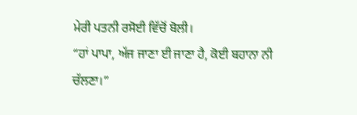ਮੇਰੀ ਪਤਨੀ ਰਸੋਈ ਵਿੱਚੋਂ ਬੋਲੀ।
“ਹਾਂ ਪਾਪਾ, ਅੱਜ ਜਾਣਾ ਈ ਜਾਣਾ ਹੈ, ਕੋਈ ਬਹਾਨਾ ਨੀ ਚੱਲਣਾ।”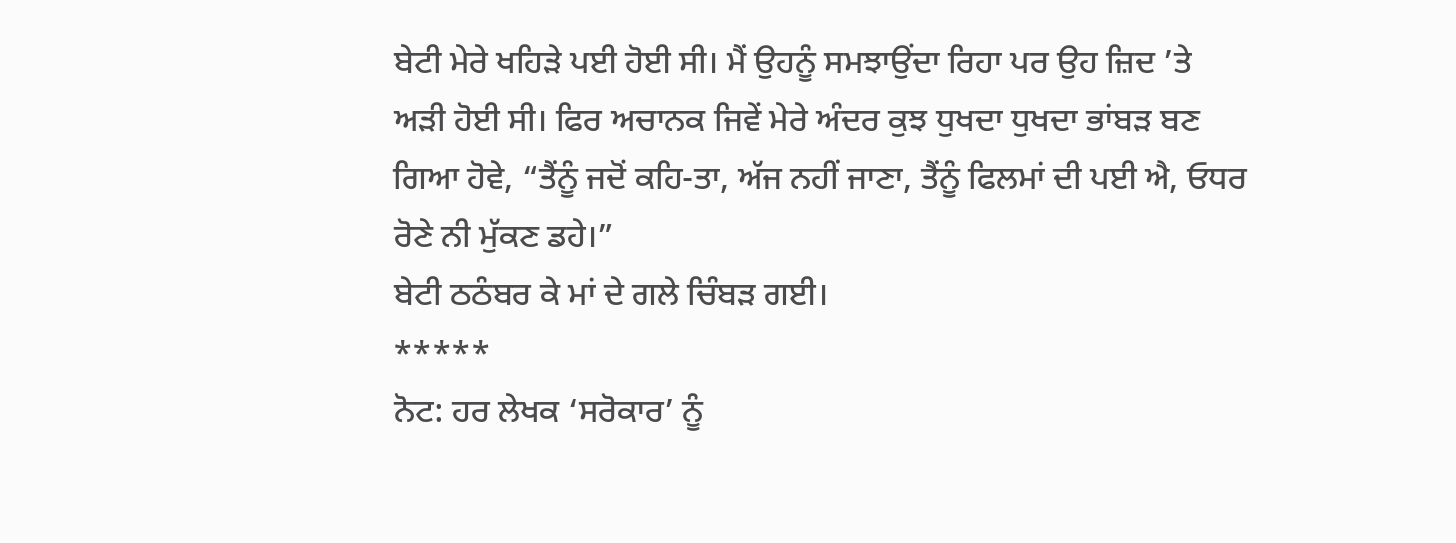ਬੇਟੀ ਮੇਰੇ ਖਹਿੜੇ ਪਈ ਹੋਈ ਸੀ। ਮੈਂ ਉਹਨੂੰ ਸਮਝਾਉਂਦਾ ਰਿਹਾ ਪਰ ਉਹ ਜ਼ਿਦ ’ਤੇ ਅੜੀ ਹੋਈ ਸੀ। ਫਿਰ ਅਚਾਨਕ ਜਿਵੇਂ ਮੇਰੇ ਅੰਦਰ ਕੁਝ ਧੁਖਦਾ ਧੁਖਦਾ ਭਾਂਬੜ ਬਣ ਗਿਆ ਹੋਵੇ, “ਤੈਂਨੂੰ ਜਦੋਂ ਕਹਿ-ਤਾ, ਅੱਜ ਨਹੀਂ ਜਾਣਾ, ਤੈਂਨੂੰ ਫਿਲਮਾਂ ਦੀ ਪਈ ਐ, ਓਧਰ ਰੋਣੇ ਨੀ ਮੁੱਕਣ ਡਹੇ।”
ਬੇਟੀ ਠਠੰਬਰ ਕੇ ਮਾਂ ਦੇ ਗਲੇ ਚਿੰਬੜ ਗਈ।
*****
ਨੋਟ: ਹਰ ਲੇਖਕ ‘ਸਰੋਕਾਰ’ ਨੂੰ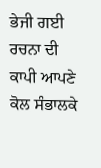ਭੇਜੀ ਗਈ ਰਚਨਾ ਦੀ ਕਾਪੀ ਆਪਣੇ ਕੋਲ ਸੰਭਾਲਕੇ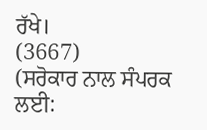ਰੱਖੇ।
(3667)
(ਸਰੋਕਾਰ ਨਾਲ ਸੰਪਰਕ ਲਈ: